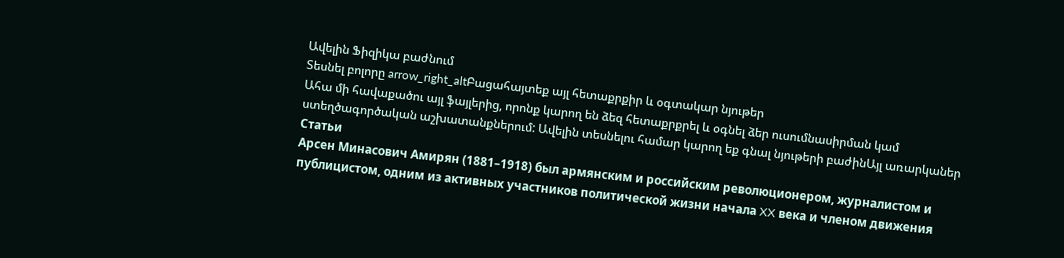Ավելին Ֆիզիկա բաժնում
Տեսնել բոլորը arrow_right_altԲացահայտեք այլ հետաքրքիր և օգտակար նյութեր
Ահա մի հավաքածու այլ ֆայլերից, որոնք կարող են ձեզ հետաքրքրել և օգնել ձեր ուսումնասիրման կամ ստեղծագործական աշխատանքներում: Ավելին տեսնելու համար կարող եք գնալ նյութերի բաժինԱյլ առարկաներ
Статьи
Арсен Минасович Амирян (1881–1918) был армянским и российским революционером, журналистом и публицистом, одним из активных участников политической жизни начала XX века и членом движения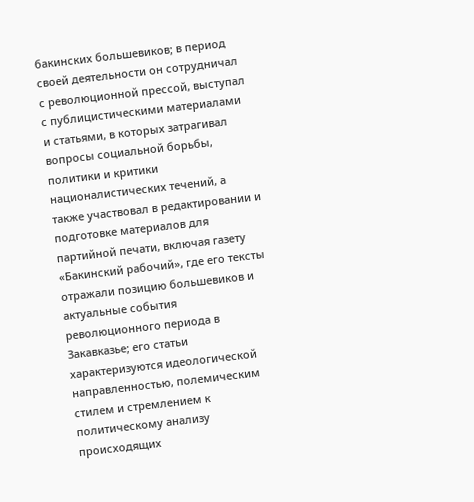бакинских большевиков; в период своей деятельности он сотрудничал с революционной прессой, выступал с публицистическими материалами и статьями, в которых затрагивал вопросы социальной борьбы, политики и критики националистических течений, а также участвовал в редактировании и подготовке материалов для партийной печати, включая газету «Бакинский рабочий», где его тексты отражали позицию большевиков и актуальные события революционного периода в Закавказье; его статьи характеризуются идеологической направленностью, полемическим стилем и стремлением к политическому анализу происходящих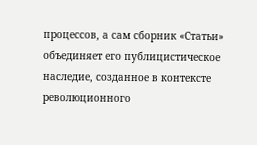процессов, а сам сборник «Статьи» объединяет его публицистическое наследие, созданное в контексте революционного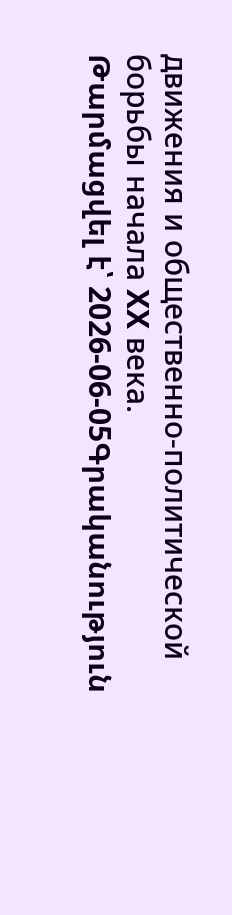движения и общественно-политической борьбы начала XX века.
Թարմացվել է՝ 2026-06-05Գրականություն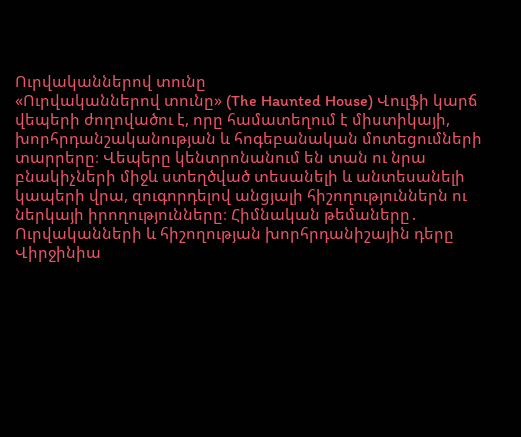Ուրվականներով տունը
«Ուրվականներով տունը» (The Haunted House) Վուլֆի կարճ վեպերի ժողովածու է, որը համատեղում է միստիկայի, խորհրդանշականության և հոգեբանական մոտեցումների տարրերը։ Վեպերը կենտրոնանում են տան ու նրա բնակիչների միջև ստեղծված տեսանելի և անտեսանելի կապերի վրա, զուգորդելով անցյալի հիշողություններն ու ներկայի իրողությունները։ Հիմնական թեմաները․ Ուրվականների և հիշողության խորհրդանիշային դերը Վիրջինիա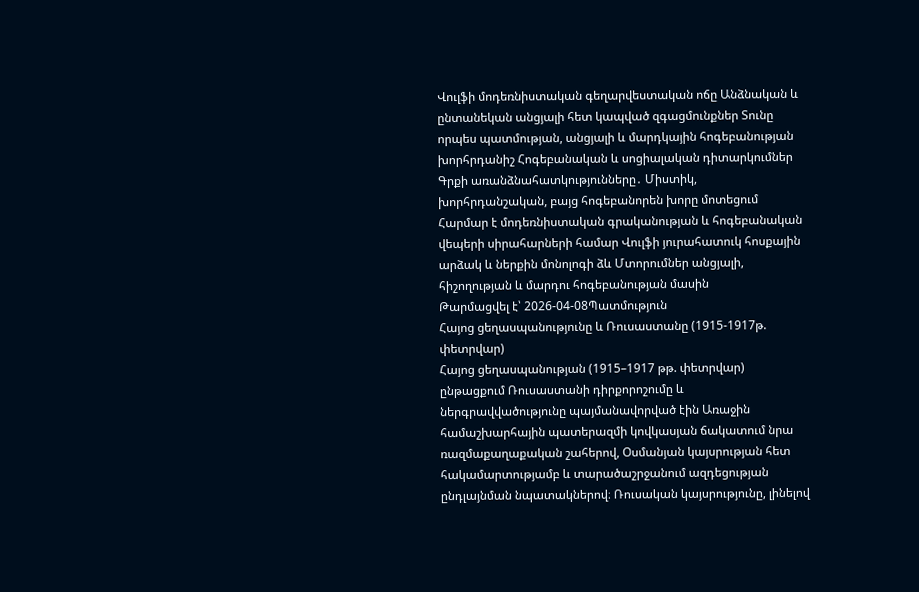Վուլֆի մոդեռնիստական գեղարվեստական ոճը Անձնական և ընտանեկան անցյալի հետ կապված զգացմունքներ Տունը որպես պատմության, անցյալի և մարդկային հոգեբանության խորհրդանիշ Հոգեբանական և սոցիալական դիտարկումներ Գրքի առանձնահատկությունները․ Միստիկ, խորհրդանշական, բայց հոգեբանորեն խորը մոտեցում Հարմար է մոդեռնիստական գրականության և հոգեբանական վեպերի սիրահարների համար Վուլֆի յուրահատուկ հոսքային արձակ և ներքին մոնոլոգի ձև Մտորումներ անցյալի, հիշողության և մարդու հոգեբանության մասին
Թարմացվել է՝ 2026-04-08Պատմություն
Հայոց ցեղասպանությունը և Ռուսաստանը (1915-1917թ. փետրվար)
Հայոց ցեղասպանության (1915–1917 թթ. փետրվար) ընթացքում Ռուսաստանի դիրքորոշումը և ներգրավվածությունը պայմանավորված էին Առաջին համաշխարհային պատերազմի կովկասյան ճակատում նրա ռազմաքաղաքական շահերով, Օսմանյան կայսրության հետ հակամարտությամբ և տարածաշրջանում ազդեցության ընդլայնման նպատակներով։ Ռուսական կայսրությունը, լինելով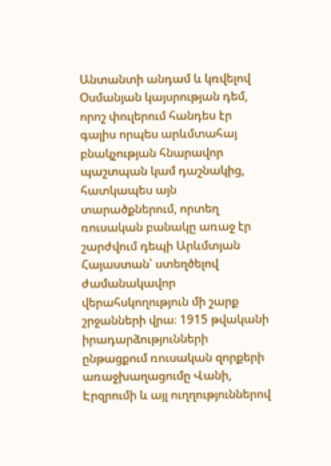Անտանտի անդամ և կռվելով Օսմանյան կայսրության դեմ, որոշ փուլերում հանդես էր գալիս որպես արևմտահայ բնակչության հնարավոր պաշտպան կամ դաշնակից, հատկապես այն տարածքներում, որտեղ ռուսական բանակը առաջ էր շարժվում դեպի Արևմտյան Հայաստան՝ ստեղծելով ժամանակավոր վերահսկողություն մի շարք շրջանների վրա։ 1915 թվականի իրադարձությունների ընթացքում ռուսական զորքերի առաջխաղացումը Վանի, Էրզրումի և այլ ուղղություններով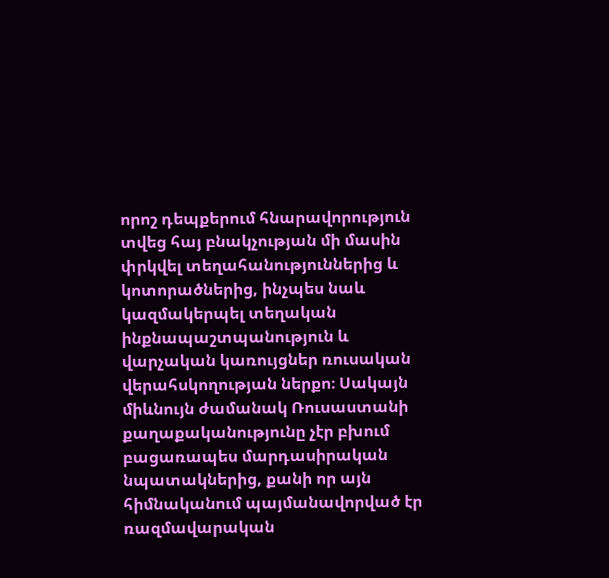որոշ դեպքերում հնարավորություն տվեց հայ բնակչության մի մասին փրկվել տեղահանություններից և կոտորածներից, ինչպես նաև կազմակերպել տեղական ինքնապաշտպանություն և վարչական կառույցներ ռուսական վերահսկողության ներքո։ Սակայն միևնույն ժամանակ Ռուսաստանի քաղաքականությունը չէր բխում բացառապես մարդասիրական նպատակներից, քանի որ այն հիմնականում պայմանավորված էր ռազմավարական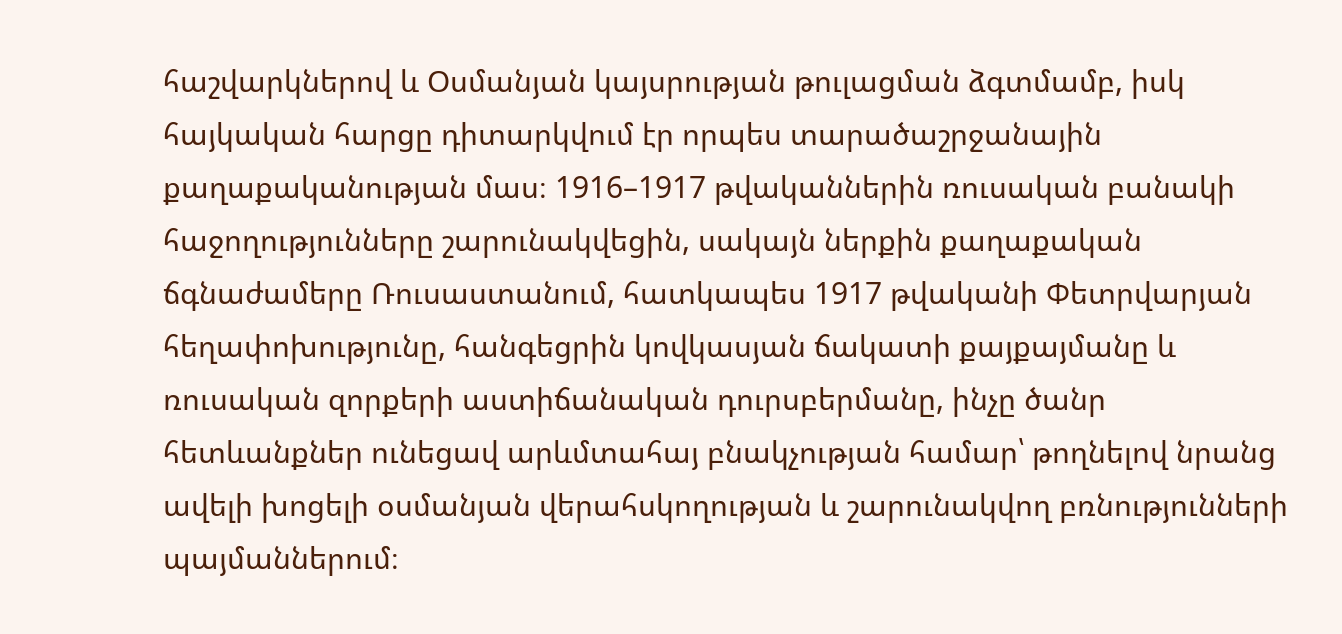հաշվարկներով և Օսմանյան կայսրության թուլացման ձգտմամբ, իսկ հայկական հարցը դիտարկվում էր որպես տարածաշրջանային քաղաքականության մաս։ 1916–1917 թվականներին ռուսական բանակի հաջողությունները շարունակվեցին, սակայն ներքին քաղաքական ճգնաժամերը Ռուսաստանում, հատկապես 1917 թվականի Փետրվարյան հեղափոխությունը, հանգեցրին կովկասյան ճակատի քայքայմանը և ռուսական զորքերի աստիճանական դուրսբերմանը, ինչը ծանր հետևանքներ ունեցավ արևմտահայ բնակչության համար՝ թողնելով նրանց ավելի խոցելի օսմանյան վերահսկողության և շարունակվող բռնությունների պայմաններում։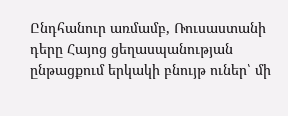Ընդհանուր առմամբ, Ռուսաստանի դերը Հայոց ցեղասպանության ընթացքում երկակի բնույթ ուներ՝ մի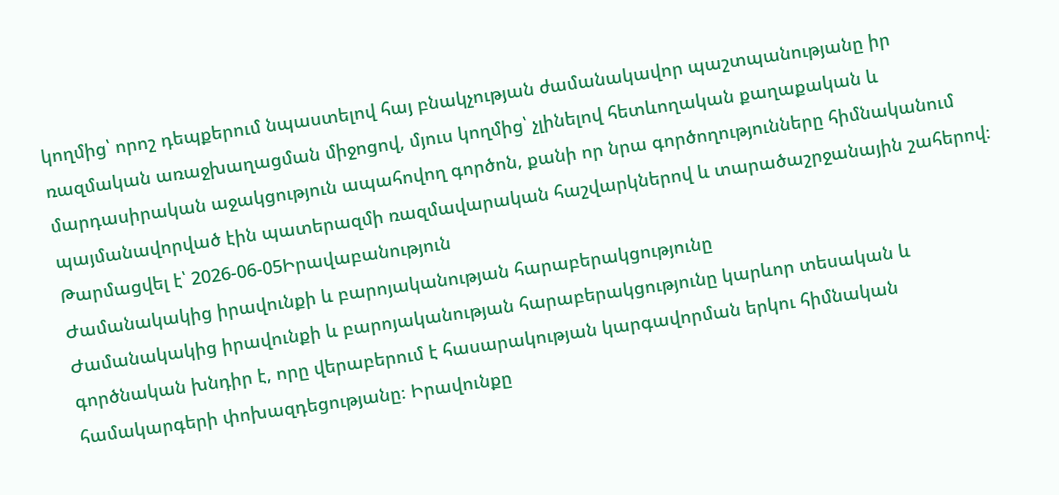կողմից՝ որոշ դեպքերում նպաստելով հայ բնակչության ժամանակավոր պաշտպանությանը իր ռազմական առաջխաղացման միջոցով, մյուս կողմից՝ չլինելով հետևողական քաղաքական և մարդասիրական աջակցություն ապահովող գործոն, քանի որ նրա գործողությունները հիմնականում պայմանավորված էին պատերազմի ռազմավարական հաշվարկներով և տարածաշրջանային շահերով։
Թարմացվել է՝ 2026-06-05Իրավաբանություն
Ժամանակակից իրավունքի և բարոյականության հարաբերակցությունը
Ժամանակակից իրավունքի և բարոյականության հարաբերակցությունը կարևոր տեսական և գործնական խնդիր է, որը վերաբերում է հասարակության կարգավորման երկու հիմնական համակարգերի փոխազդեցությանը։ Իրավունքը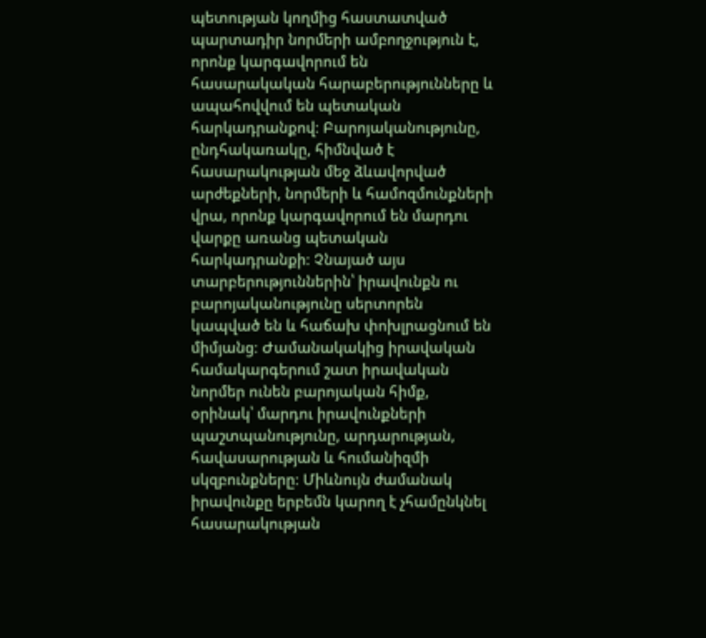պետության կողմից հաստատված պարտադիր նորմերի ամբողջություն է, որոնք կարգավորում են հասարակական հարաբերությունները և ապահովվում են պետական հարկադրանքով։ Բարոյականությունը, ընդհակառակը, հիմնված է հասարակության մեջ ձևավորված արժեքների, նորմերի և համոզմունքների վրա, որոնք կարգավորում են մարդու վարքը առանց պետական հարկադրանքի։ Չնայած այս տարբերություններին՝ իրավունքն ու բարոյականությունը սերտորեն կապված են և հաճախ փոխլրացնում են միմյանց։ Ժամանակակից իրավական համակարգերում շատ իրավական նորմեր ունեն բարոյական հիմք, օրինակ՝ մարդու իրավունքների պաշտպանությունը, արդարության, հավասարության և հումանիզմի սկզբունքները։ Միևնույն ժամանակ իրավունքը երբեմն կարող է չհամընկնել հասարակության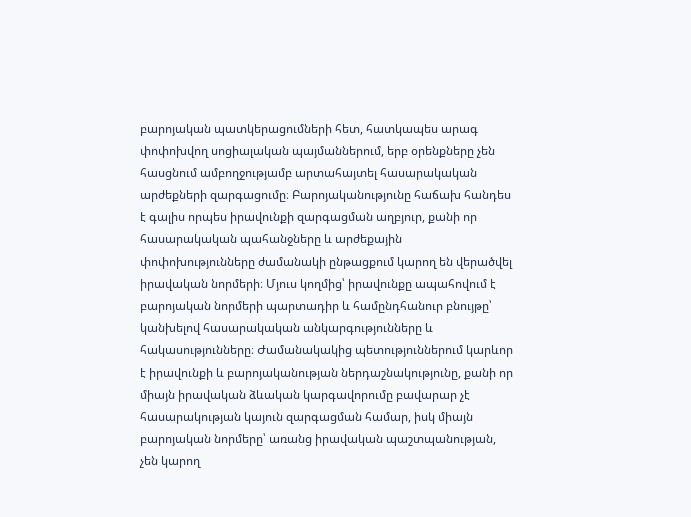բարոյական պատկերացումների հետ, հատկապես արագ փոփոխվող սոցիալական պայմաններում, երբ օրենքները չեն հասցնում ամբողջությամբ արտահայտել հասարակական արժեքների զարգացումը։ Բարոյականությունը հաճախ հանդես է գալիս որպես իրավունքի զարգացման աղբյուր, քանի որ հասարակական պահանջները և արժեքային փոփոխությունները ժամանակի ընթացքում կարող են վերածվել իրավական նորմերի։ Մյուս կողմից՝ իրավունքը ապահովում է բարոյական նորմերի պարտադիր և համընդհանուր բնույթը՝ կանխելով հասարակական անկարգությունները և հակասությունները։ Ժամանակակից պետություններում կարևոր է իրավունքի և բարոյականության ներդաշնակությունը, քանի որ միայն իրավական ձևական կարգավորումը բավարար չէ հասարակության կայուն զարգացման համար, իսկ միայն բարոյական նորմերը՝ առանց իրավական պաշտպանության, չեն կարող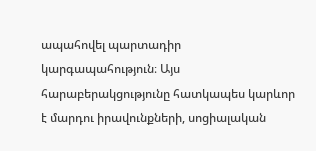ապահովել պարտադիր կարգապահություն։ Այս հարաբերակցությունը հատկապես կարևոր է մարդու իրավունքների, սոցիալական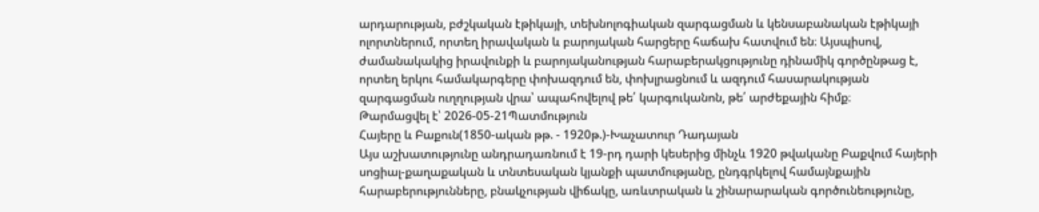արդարության, բժշկական էթիկայի, տեխնոլոգիական զարգացման և կենսաբանական էթիկայի ոլորտներում, որտեղ իրավական և բարոյական հարցերը հաճախ հատվում են։ Այսպիսով, ժամանակակից իրավունքի և բարոյականության հարաբերակցությունը դինամիկ գործընթաց է, որտեղ երկու համակարգերը փոխազդում են, փոխլրացնում և ազդում հասարակության զարգացման ուղղության վրա՝ ապահովելով թե՛ կարգուկանոն, թե՛ արժեքային հիմք։
Թարմացվել է՝ 2026-05-21Պատմություն
Հայերը և Բաքուն(1850-ական թթ. - 1920թ.)-Խաչատուր Դադայան
Այս աշխատությունը անդրադառնում է 19-րդ դարի կեսերից մինչև 1920 թվականը Բաքվում հայերի սոցիալ-քաղաքական և տնտեսական կյանքի պատմությանը, ընդգրկելով համայնքային հարաբերությունները, բնակչության վիճակը, առևտրական և շինարարական գործունեությունը,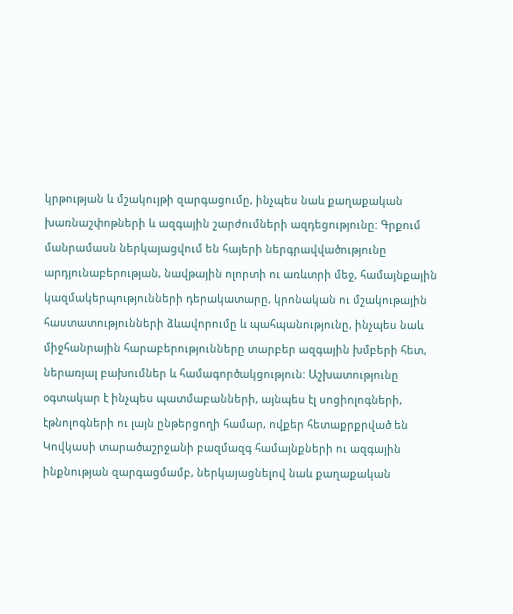կրթության և մշակույթի զարգացումը, ինչպես նաև քաղաքական խառնաշփոթների և ազգային շարժումների ազդեցությունը: Գրքում մանրամասն ներկայացվում են հայերի ներգրավվածությունը արդյունաբերության, նավթային ոլորտի ու առևտրի մեջ, համայնքային կազմակերպությունների դերակատարը, կրոնական ու մշակութային հաստատությունների ձևավորումը և պահպանությունը, ինչպես նաև միջհանրային հարաբերությունները տարբեր ազգային խմբերի հետ, ներառյալ բախումներ և համագործակցություն: Աշխատությունը օգտակար է ինչպես պատմաբանների, այնպես էլ սոցիոլոգների, էթնոլոգների ու լայն ընթերցողի համար, ովքեր հետաքրքրված են Կովկասի տարածաշրջանի բազմազգ համայնքների ու ազգային ինքնության զարգացմամբ, ներկայացնելով նաև քաղաքական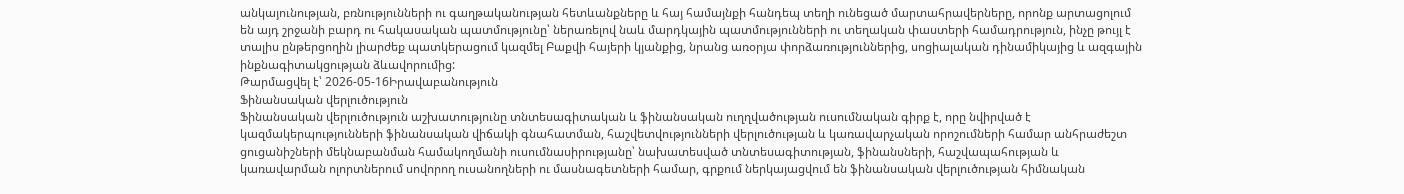անկայունության, բռնությունների ու գաղթականության հետևանքները և հայ համայնքի հանդեպ տեղի ունեցած մարտահրավերները, որոնք արտացոլում են այդ շրջանի բարդ ու հակասական պատմությունը՝ ներառելով նաև մարդկային պատմությունների ու տեղական փաստերի համադրություն, ինչը թույլ է տալիս ընթերցողին լիարժեք պատկերացում կազմել Բաքվի հայերի կյանքից, նրանց առօրյա փորձառություններից, սոցիալական դինամիկայից և ազգային ինքնագիտակցության ձևավորումից:
Թարմացվել է՝ 2026-05-16Իրավաբանություն
Ֆինանսական վերլուծություն
Ֆինանսական վերլուծություն աշխատությունը տնտեսագիտական և ֆինանսական ուղղվածության ուսումնական գիրք է, որը նվիրված է կազմակերպությունների ֆինանսական վիճակի գնահատման, հաշվետվությունների վերլուծության և կառավարչական որոշումների համար անհրաժեշտ ցուցանիշների մեկնաբանման համակողմանի ուսումնասիրությանը՝ նախատեսված տնտեսագիտության, ֆինանսների, հաշվապահության և կառավարման ոլորտներում սովորող ուսանողների ու մասնագետների համար, գրքում ներկայացվում են ֆինանսական վերլուծության հիմնական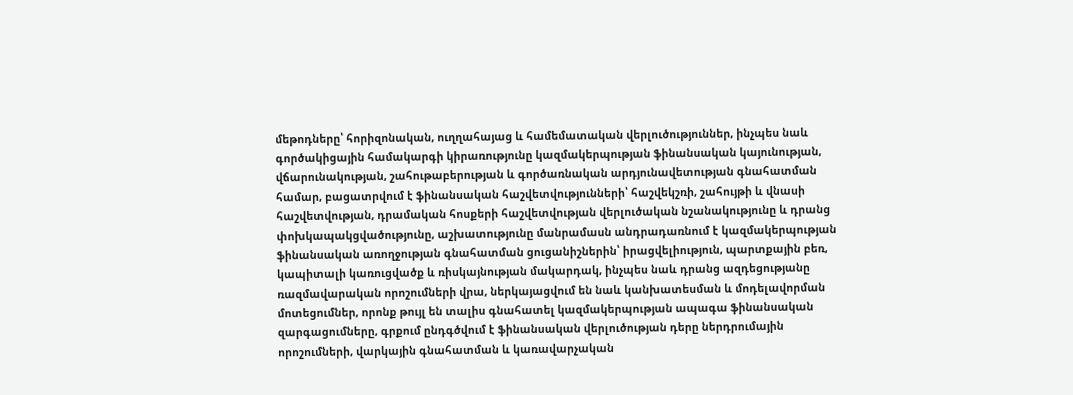մեթոդները՝ հորիզոնական, ուղղահայաց և համեմատական վերլուծություններ, ինչպես նաև գործակիցային համակարգի կիրառությունը կազմակերպության ֆինանսական կայունության, վճարունակության, շահութաբերության և գործառնական արդյունավետության գնահատման համար, բացատրվում է ֆինանսական հաշվետվությունների՝ հաշվեկշռի, շահույթի և վնասի հաշվետվության, դրամական հոսքերի հաշվետվության վերլուծական նշանակությունը և դրանց փոխկապակցվածությունը, աշխատությունը մանրամասն անդրադառնում է կազմակերպության ֆինանսական առողջության գնահատման ցուցանիշներին՝ իրացվելիություն, պարտքային բեռ, կապիտալի կառուցվածք և ռիսկայնության մակարդակ, ինչպես նաև դրանց ազդեցությանը ռազմավարական որոշումների վրա, ներկայացվում են նաև կանխատեսման և մոդելավորման մոտեցումներ, որոնք թույլ են տալիս գնահատել կազմակերպության ապագա ֆինանսական զարգացումները, գրքում ընդգծվում է ֆինանսական վերլուծության դերը ներդրումային որոշումների, վարկային գնահատման և կառավարչական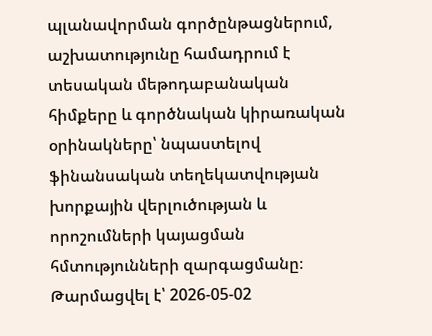պլանավորման գործընթացներում, աշխատությունը համադրում է տեսական մեթոդաբանական հիմքերը և գործնական կիրառական օրինակները՝ նպաստելով ֆինանսական տեղեկատվության խորքային վերլուծության և որոշումների կայացման հմտությունների զարգացմանը։
Թարմացվել է՝ 2026-05-02